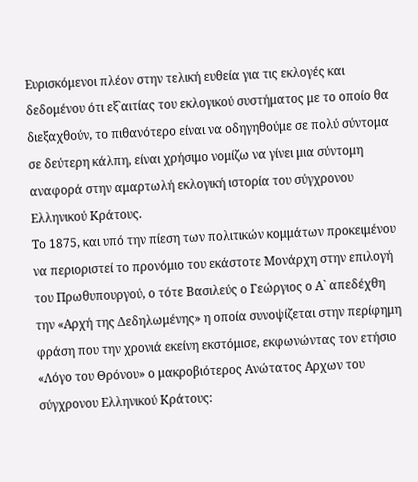Ευρισκόμενοι πλέον στην τελική ευθεία για τις εκλογές και δεδομένου ότι εξ`αιτίας του εκλογικού συστήματος με το οποίο θα διεξαχθούν, το πιθανότερο είναι να οδηγηθούμε σε πολύ σύντομα σε δεύτερη κάλπη, είναι χρήσιμο νομίζω να γίνει μια σύντομη αναφορά στην αμαρτωλή εκλογική ιστορία του σύγχρονου Ελληνικού Κράτους.
Το 1875, και υπό την πίεση των πολιτικών κομμάτων προκειμένου να περιοριστεί το προνόμιο του εκάστοτε Μονάρχη στην επιλογή του Πρωθυπουργού, ο τότε Βασιλεύς ο Γεώργιος ο Α` απεδέχθη την «Αρχή της Δεδηλωμένης» η οποία συνοψίζεται στην περίφημη φράση που την χρονιά εκείνη εκστόμισε, εκφωνώντας τον ετήσιο «Λόγο του Θρόνου» ο μακροβιότερος Ανώτατος Αρχων του σύγχρονου Ελληνικού Κράτους: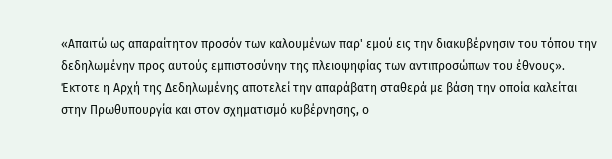«Απαιτώ ως απαραίτητον προσόν των καλουμένων παρ' εμού εις την διακυβέρνησιν του τόπου την δεδηλωμένην προς αυτούς εμπιστοσύνην της πλειοψηφίας των αντιπροσώπων του έθνους».
Έκτοτε η Αρχή της Δεδηλωμένης αποτελεί την απαράβατη σταθερά με βάση την οποία καλείται στην Πρωθυπουργία και στον σχηματισμό κυβέρνησης, ο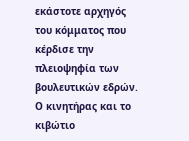εκάστοτε αρχηγός του κόμματος που κέρδισε την πλειοψηφία των βουλευτικών εδρών.
Ο κινητήρας και το κιβώτιο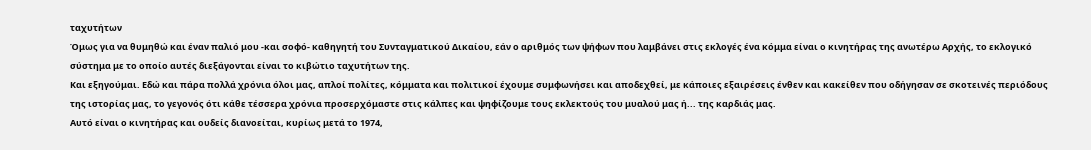ταχυτήτων
Όμως για να θυμηθώ και έναν παλιό μου -και σοφό- καθηγητή του Συνταγματικού Δικαίου, εάν ο αριθμός των ψήφων που λαμβάνει στις εκλογές ένα κόμμα είναι ο κινητήρας της ανωτέρω Αρχής, το εκλογικό σύστημα με το οποίο αυτές διεξάγονται είναι το κιβώτιο ταχυτήτων της.
Και εξηγούμαι. Εδώ και πάρα πολλά χρόνια όλοι μας, απλοί πολίτες, κόμματα και πολιτικοί έχουμε συμφωνήσει και αποδεχθεί, με κάποιες εξαιρέσεις ένθεν και κακείθεν που οδήγησαν σε σκοτεινές περιόδους της ιστορίας μας, το γεγονός ότι κάθε τέσσερα χρόνια προσερχόμαστε στις κάλπες και ψηφίζουμε τους εκλεκτούς του μυαλού μας ή... της καρδιάς μας.
Αυτό είναι ο κινητήρας και ουδείς διανοείται, κυρίως μετά το 1974,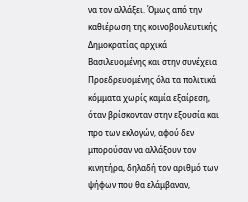να τον αλλάξει. Όμως από την καθιέρωση της κοινοβουλευτικής Δημοκρατίας αρχικά Βασιλευομένης και στην συνέχεια Προεδρευομένης όλα τα πολιτικά κόμματα χωρίς καμία εξαίρεση, όταν βρίσκονταν στην εξουσία και προ των εκλογών, αφού δεν μπορούσαν να αλλάξουν τον κινητήρα, δηλαδή τον αριθμό των ψήφων που θα ελάμβαναν,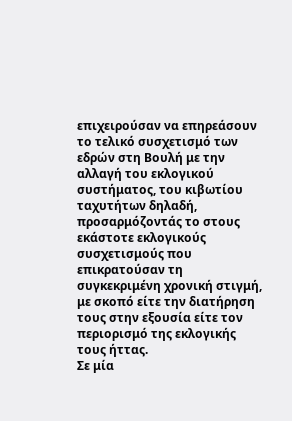επιχειρούσαν να επηρεάσουν το τελικό συσχετισμό των εδρών στη Βουλή με την αλλαγή του εκλογικού συστήματος, του κιβωτίου ταχυτήτων δηλαδή, προσαρμόζοντάς το στους εκάστοτε εκλογικούς συσχετισμούς που επικρατούσαν τη συγκεκριμένη χρονική στιγμή, με σκοπό είτε την διατήρηση τους στην εξουσία είτε τον περιορισμό της εκλογικής τους ήττας.
Σε μία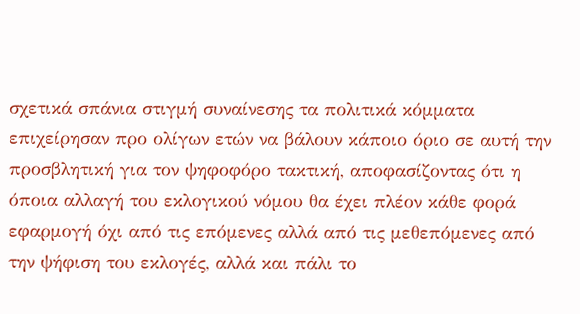σχετικά σπάνια στιγμή συναίνεσης τα πολιτικά κόμματα επιχείρησαν προ ολίγων ετών να βάλουν κάποιο όριο σε αυτή την προσβλητική για τον ψηφοφόρο τακτική, αποφασίζοντας ότι η όποια αλλαγή του εκλογικού νόμου θα έχει πλέον κάθε φορά εφαρμογή όχι από τις επόμενες αλλά από τις μεθεπόμενες από την ψήφιση του εκλογές, αλλά και πάλι το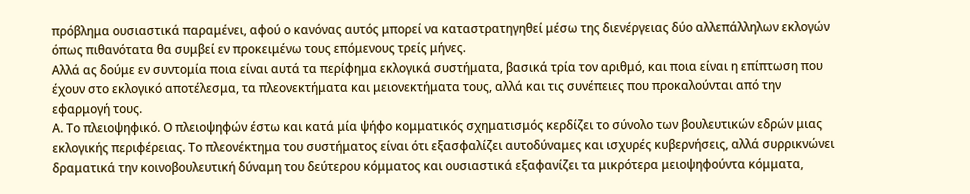πρόβλημα ουσιαστικά παραμένει, αφού ο κανόνας αυτός μπορεί να καταστρατηγηθεί μέσω της διενέργειας δύο αλλεπάλληλων εκλογών όπως πιθανότατα θα συμβεί εν προκειμένω τους επόμενους τρείς μήνες.
Αλλά ας δούμε εν συντομία ποια είναι αυτά τα περίφημα εκλογικά συστήματα, βασικά τρία τον αριθμό, και ποια είναι η επίπτωση που έχουν στο εκλογικό αποτέλεσμα, τα πλεονεκτήματα και μειονεκτήματα τους, αλλά και τις συνέπειες που προκαλούνται από την εφαρμογή τους.
Α. Το πλειοψηφικό. Ο πλειοψηφών έστω και κατά μία ψήφο κομματικός σχηματισμός κερδίζει το σύνολο των βουλευτικών εδρών μιας εκλογικής περιφέρειας. Το πλεονέκτημα του συστήματος είναι ότι εξασφαλίζει αυτοδύναμες και ισχυρές κυβερνήσεις, αλλά συρρικνώνει δραματικά την κοινοβουλευτική δύναμη του δεύτερου κόμματος και ουσιαστικά εξαφανίζει τα μικρότερα μειοψηφούντα κόμματα,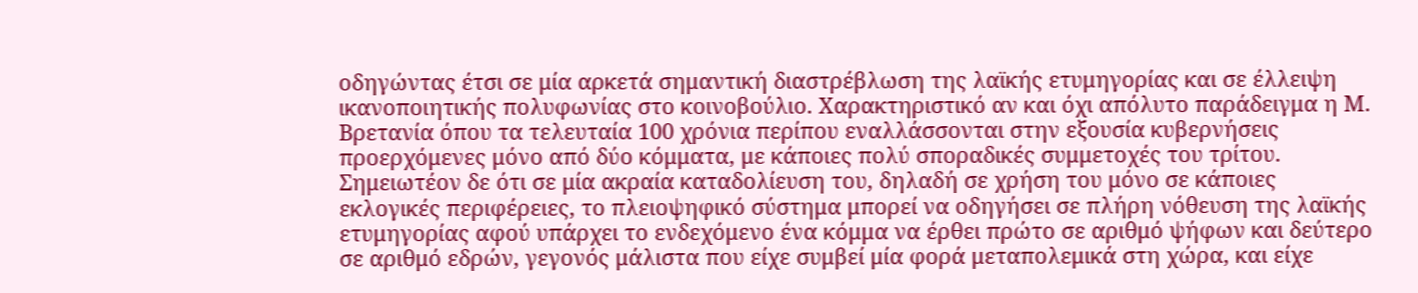οδηγώντας έτσι σε μία αρκετά σημαντική διαστρέβλωση της λαϊκής ετυμηγορίας και σε έλλειψη ικανοποιητικής πολυφωνίας στο κοινοβούλιο. Χαρακτηριστικό αν και όχι απόλυτο παράδειγμα η Μ. Βρετανία όπου τα τελευταία 100 χρόνια περίπου εναλλάσσονται στην εξουσία κυβερνήσεις προερχόμενες μόνο από δύο κόμματα, με κάποιες πολύ σποραδικές συμμετοχές του τρίτου.
Σημειωτέον δε ότι σε μία ακραία καταδολίευση του, δηλαδή σε χρήση του μόνο σε κάποιες εκλογικές περιφέρειες, το πλειοψηφικό σύστημα μπορεί να οδηγήσει σε πλήρη νόθευση της λαϊκής ετυμηγορίας αφού υπάρχει το ενδεχόμενο ένα κόμμα να έρθει πρώτο σε αριθμό ψήφων και δεύτερο σε αριθμό εδρών, γεγονός μάλιστα που είχε συμβεί μία φορά μεταπολεμικά στη χώρα, και είχε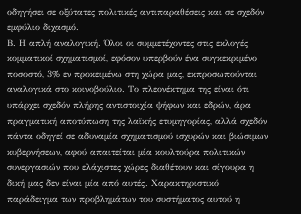οδηγήσει σε οξύτατες πολιτικές αντιπαραθέσεις και σε σχεδόν εμφύλιο διχασμό.
Β. Η απλή αναλογική. Όλοι οι συμμετέχοντες στις εκλογές κομματικοί σχηματισμοί, εφόσον υπερβούν ένα συγκεκριμένο ποσοστό, 3% εν προκειμένω στη χώρα μας, εκπροσωπούνται αναλογικά στο κοινοβούλιο. Το πλεονέκτημα της είναι ότι υπάρχει σχεδόν πλήρης αντιστοιχία ψήφων και εδρών, άρα πραγματική αποτύπωση της λαϊκής ετυμηγορίας, αλλά σχεδόν πάντα οδηγεί σε αδυναμία σχηματισμού ισχυρών και βιώσιμων κυβερνήσεων, αφού απαιτείται μία κουλτούρα πολιτικών συνεργασιών που ελάχιστες χώρες διαθέτουν και σίγουρα η δική μας δεν είναι μία από αυτές. Χαρακτηριστικό παράδειγμα των προβλημάτων του συστήματος αυτού η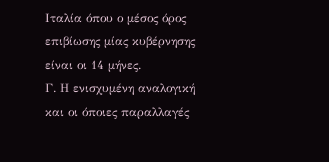Ιταλία όπου ο μέσος όρος επιβίωσης μίας κυβέρνησης είναι οι 14 μήνες.
Γ. Η ενισχυμένη αναλογική και οι όποιες παραλλαγές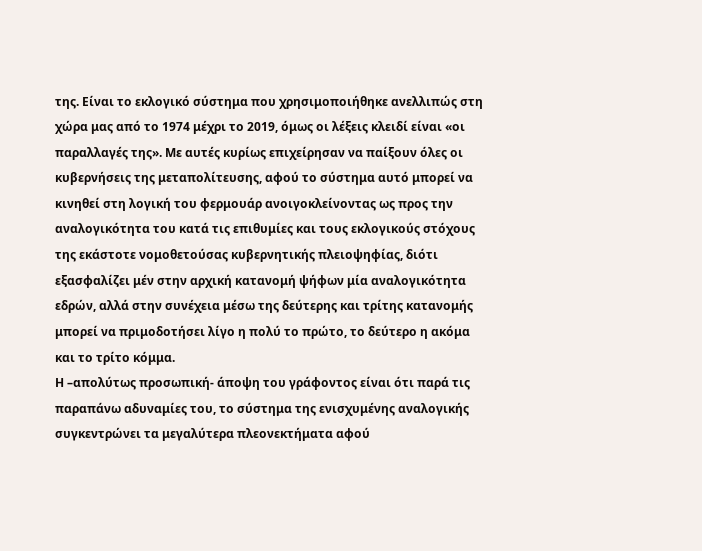της. Είναι το εκλογικό σύστημα που χρησιμοποιήθηκε ανελλιπώς στη χώρα μας από το 1974 μέχρι το 2019, όμως οι λέξεις κλειδί είναι «οι παραλλαγές της». Με αυτές κυρίως επιχείρησαν να παίξουν όλες οι κυβερνήσεις της μεταπολίτευσης, αφού το σύστημα αυτό μπορεί να κινηθεί στη λογική του φερμουάρ ανοιγοκλείνοντας ως προς την αναλογικότητα του κατά τις επιθυμίες και τους εκλογικούς στόχους της εκάστοτε νομοθετούσας κυβερνητικής πλειοψηφίας, διότι εξασφαλίζει μέν στην αρχική κατανομή ψήφων μία αναλογικότητα εδρών, αλλά στην συνέχεια μέσω της δεύτερης και τρίτης κατανομής μπορεί να πριμοδοτήσει λίγο η πολύ το πρώτο, το δεύτερο η ακόμα και το τρίτο κόμμα.
Η –απολύτως προσωπική- άποψη του γράφοντος είναι ότι παρά τις παραπάνω αδυναμίες του, το σύστημα της ενισχυμένης αναλογικής συγκεντρώνει τα μεγαλύτερα πλεονεκτήματα αφού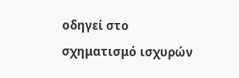οδηγεί στο σχηματισμό ισχυρών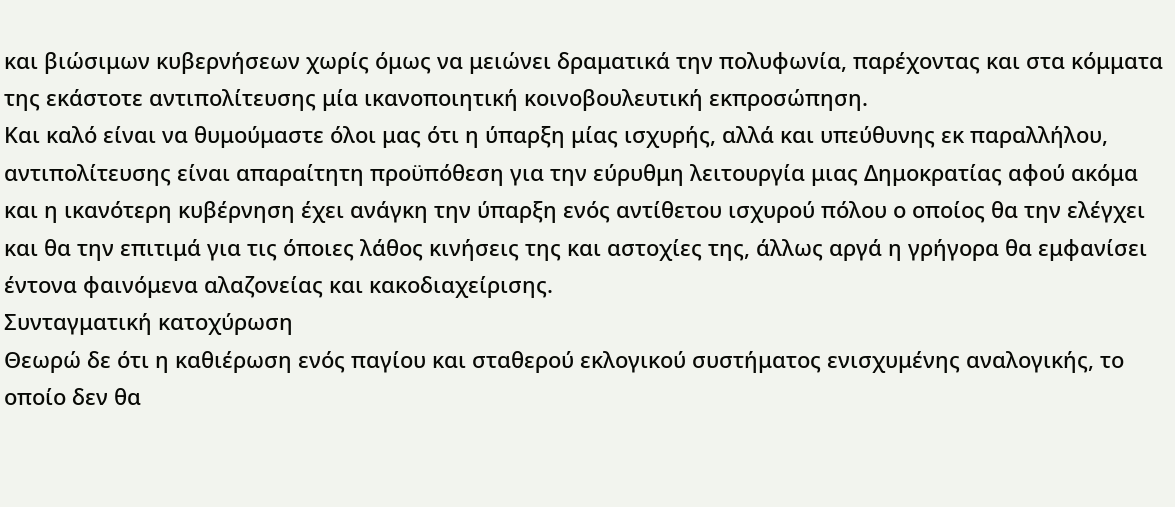και βιώσιμων κυβερνήσεων χωρίς όμως να μειώνει δραματικά την πολυφωνία, παρέχοντας και στα κόμματα της εκάστοτε αντιπολίτευσης μία ικανοποιητική κοινοβουλευτική εκπροσώπηση.
Και καλό είναι να θυμούμαστε όλοι μας ότι η ύπαρξη μίας ισχυρής, αλλά και υπεύθυνης εκ παραλλήλου, αντιπολίτευσης είναι απαραίτητη προϋπόθεση για την εύρυθμη λειτουργία μιας Δημοκρατίας αφού ακόμα και η ικανότερη κυβέρνηση έχει ανάγκη την ύπαρξη ενός αντίθετου ισχυρού πόλου ο οποίος θα την ελέγχει και θα την επιτιμά για τις όποιες λάθος κινήσεις της και αστοχίες της, άλλως αργά η γρήγορα θα εμφανίσει έντονα φαινόμενα αλαζονείας και κακοδιαχείρισης.
Συνταγματική κατοχύρωση
Θεωρώ δε ότι η καθιέρωση ενός παγίου και σταθερού εκλογικού συστήματος ενισχυμένης αναλογικής, το οποίο δεν θα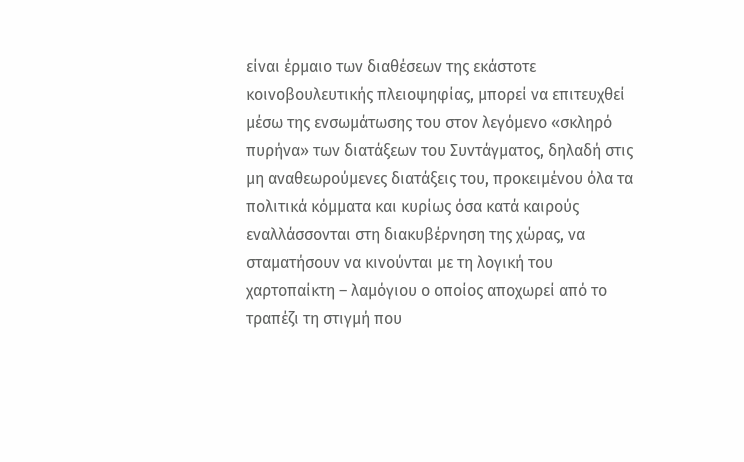είναι έρμαιο των διαθέσεων της εκάστοτε κοινοβουλευτικής πλειοψηφίας, μπορεί να επιτευχθεί μέσω της ενσωμάτωσης του στον λεγόμενο «σκληρό πυρήνα» των διατάξεων του Συντάγματος, δηλαδή στις μη αναθεωρούμενες διατάξεις του, προκειμένου όλα τα πολιτικά κόμματα και κυρίως όσα κατά καιρούς εναλλάσσονται στη διακυβέρνηση της χώρας, να σταματήσουν να κινούνται με τη λογική του χαρτοπαίκτη – λαμόγιου ο οποίος αποχωρεί από το τραπέζι τη στιγμή που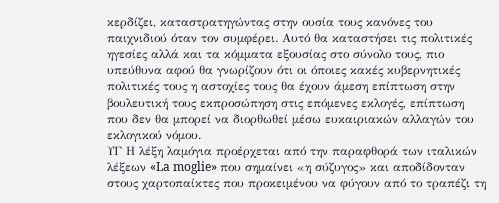κερδίζει, καταστρατηγώντας στην ουσία τους κανόνες του παιχνιδιού όταν τον συμφέρει. Αυτό θα καταστήσει τις πολιτικές ηγεσίες αλλά και τα κόμματα εξουσίας στο σύνολο τους, πιο υπεύθυνα αφού θα γνωρίζουν ότι οι όποιες κακές κυβερνητικές πολιτικές τους η αστοχίες τους θα έχουν άμεση επίπτωση στην βουλευτική τους εκπροσώπηση στις επόμενες εκλογές, επίπτωση που δεν θα μπορεί να διορθωθεί μέσω ευκαιριακών αλλαγών του εκλογικού νόμου.
ΥΓ Η λέξη λαμόγια προέρχεται από την παραφθορά των ιταλικών λέξεων «La moglie» που σημαίνει «η σύζυγος» και αποδίδονταν στους χαρτοπαίκτες που προκειμένου να φύγουν από το τραπέζι τη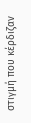στιγμή που κέρδιζαν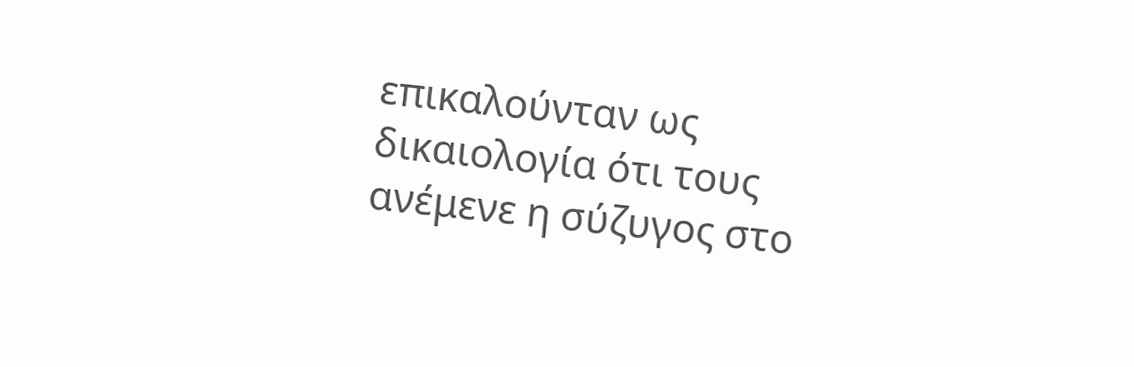επικαλούνταν ως δικαιολογία ότι τους ανέμενε η σύζυγος στο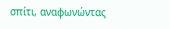σπίτι, αναφωνώντας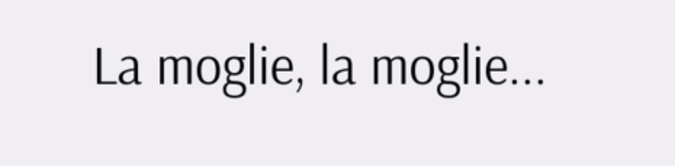La moglie, la moglie...